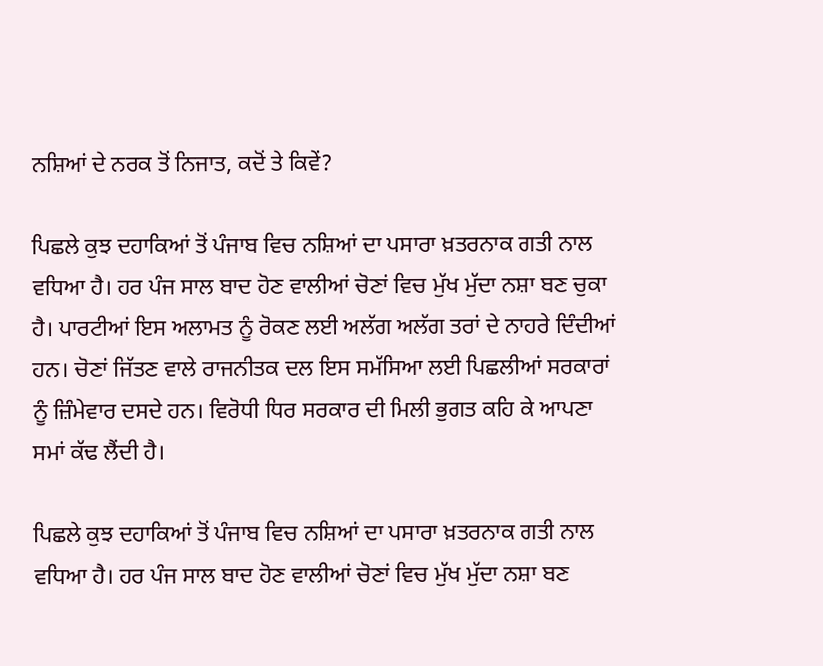ਨਸ਼ਿਆਂ ਦੇ ਨਰਕ ਤੋਂ ਨਿਜਾਤ, ਕਦੋਂ ਤੇ ਕਿਵੇਂ?

ਪਿਛਲੇ ਕੁਝ ਦਹਾਕਿਆਂ ਤੋਂ ਪੰਜਾਬ ਵਿਚ ਨਸ਼ਿਆਂ ਦਾ ਪਸਾਰਾ ਖ਼ਤਰਨਾਕ ਗਤੀ ਨਾਲ ਵਧਿਆ ਹੈ। ਹਰ ਪੰਜ ਸਾਲ ਬਾਦ ਹੋਣ ਵਾਲੀਆਂ ਚੋਣਾਂ ਵਿਚ ਮੁੱਖ ਮੁੱਦਾ ਨਸ਼ਾ ਬਣ ਚੁਕਾ ਹੈ। ਪਾਰਟੀਆਂ ਇਸ ਅਲਾਮਤ ਨੂੰ ਰੋਕਣ ਲਈ ਅਲੱਗ ਅਲੱਗ ਤਰਾਂ ਦੇ ਨਾਹਰੇ ਦਿੰਦੀਆਂ ਹਨ। ਚੋਣਾਂ ਜਿੱਤਣ ਵਾਲੇ ਰਾਜਨੀਤਕ ਦਲ ਇਸ ਸਮੱਸਿਆ ਲਈ ਪਿਛਲੀਆਂ ਸਰਕਾਰਾਂ ਨੂੰ ਜ਼ਿੰਮੇਵਾਰ ਦਸਦੇ ਹਨ। ਵਿਰੋਧੀ ਧਿਰ ਸਰਕਾਰ ਦੀ ਮਿਲੀ ਭੁਗਤ ਕਹਿ ਕੇ ਆਪਣਾ ਸਮਾਂ ਕੱਢ ਲੈਂਦੀ ਹੈ।

ਪਿਛਲੇ ਕੁਝ ਦਹਾਕਿਆਂ ਤੋਂ ਪੰਜਾਬ ਵਿਚ ਨਸ਼ਿਆਂ ਦਾ ਪਸਾਰਾ ਖ਼ਤਰਨਾਕ ਗਤੀ ਨਾਲ ਵਧਿਆ ਹੈ। ਹਰ ਪੰਜ ਸਾਲ ਬਾਦ ਹੋਣ ਵਾਲੀਆਂ ਚੋਣਾਂ ਵਿਚ ਮੁੱਖ ਮੁੱਦਾ ਨਸ਼ਾ ਬਣ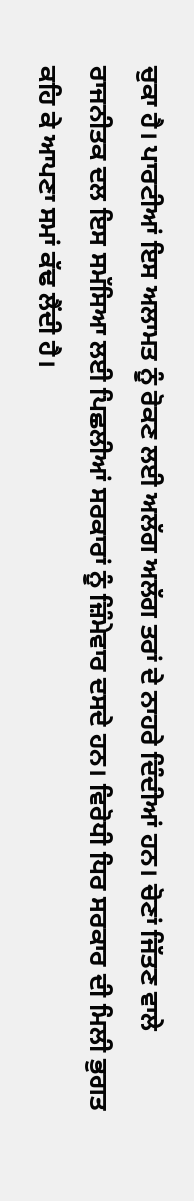ਚੁਕਾ ਹੈ। ਪਾਰਟੀਆਂ ਇਸ ਅਲਾਮਤ ਨੂੰ ਰੋਕਣ ਲਈ ਅਲੱਗ ਅਲੱਗ ਤਰਾਂ ਦੇ ਨਾਹਰੇ ਦਿੰਦੀਆਂ ਹਨ। ਚੋਣਾਂ ਜਿੱਤਣ ਵਾਲੇ ਰਾਜਨੀਤਕ ਦਲ ਇਸ ਸਮੱਸਿਆ ਲਈ ਪਿਛਲੀਆਂ ਸਰਕਾਰਾਂ ਨੂੰ ਜ਼ਿੰਮੇਵਾਰ ਦਸਦੇ ਹਨ। ਵਿਰੋਧੀ ਧਿਰ ਸਰਕਾਰ ਦੀ ਮਿਲੀ ਭੁਗਤ ਕਹਿ ਕੇ ਆਪਣਾ ਸਮਾਂ ਕੱਢ ਲੈਂਦੀ ਹੈ।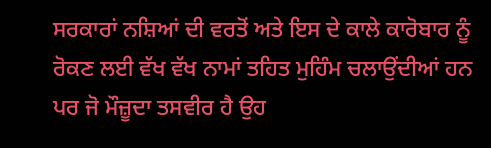ਸਰਕਾਰਾਂ ਨਸ਼ਿਆਂ ਦੀ ਵਰਤੋਂ ਅਤੇ ਇਸ ਦੇ ਕਾਲੇ ਕਾਰੋਬਾਰ ਨੂੰ ਰੋਕਣ ਲਈ ਵੱਖ ਵੱਖ ਨਾਮਾਂ ਤਹਿਤ ਮੁਹਿੰਮ ਚਲਾਉਂਦੀਆਂ ਹਨ ਪਰ ਜੋ ਮੌਜ਼ੂਦਾ ਤਸਵੀਰ ਹੈ ਉਹ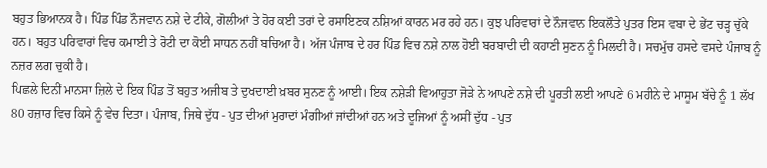ਬਹੁਤ ਭਿਆਨਕ ਹੈ। ਪਿੰਡ ਪਿੰਡ ਨੌਜਵਾਨ ਨਸ਼ੇ ਦੇ ਟੀਕੇ, ਗੋਲੀਆਂ ਤੇ ਹੋਰ ਕਈ ਤਰਾਂ ਦੇ ਰਸਾਇਣਕ ਨਸ਼ਿਆਂ ਕਾਰਨ ਮਰ ਰਹੇ ਹਨ। ਕੁਝ ਪਰਿਵਾਰਾਂ ਦੇ ਨੌਜਵਾਨ ਇਕਲੌਤੇ ਪੁਤਰ ਇਸ ਵਬਾ ਦੇ ਭੇਂਟ ਚੜ੍ਹ ਚੁੱਕੇ ਹਨ। ਬਹੁਤ ਪਰਿਵਾਰਾਂ ਵਿਚ ਕਮਾਈ ਤੇ ਰੋਟੀ ਦਾ ਕੋਈ ਸਾਧਨ ਨਹੀਂ ਬਚਿਆ ਹੈ। ਅੱਜ ਪੰਜਾਬ ਦੇ ਹਰ ਪਿੰਡ ਵਿਚ ਨਸ਼ੇ ਨਾਲ ਹੋਈ ਬਰਬਾਦੀ ਦੀ ਕਹਾਣੀ ਸੁਣਨ ਨੂੰ ਮਿਲਦੀ ਹੈ। ਸਚਮੁੱਚ ਹਸਦੇ ਵਸਦੇ ਪੰਜਾਬ ਨੂੰ ਨਜ਼ਰ ਲਗ ਚੁਕੀ ਹੈ।
ਪਿਛਲੇ ਦਿਨੀਂ ਮਾਨਸਾ ਜ਼ਿਲੇ ਦੇ ਇਕ ਪਿੰਡ ਤੋਂ ਬਹੁਤ ਅਜੀਬ ਤੇ ਦੁਖਦਾਈ ਖ਼ਬਰ ਸੁਨਣ ਨੂੰ ਆਈ। ਇਕ ਨਸ਼ੇੜੀ ਵਿਆਹੁਤਾ ਜੋੜੇ ਨੇ ਆਪਣੇ ਨਸ਼ੇ ਦੀ ਪੂਰਤੀ ਲਈ ਆਪਣੇ 6 ਮਹੀਨੇ ਦੇ ਮਾਸੂਮ ਬੱਚੇ ਨੂੰ 1 ਲੱਖ 80 ਹਜ਼ਾਰ ਵਿਚ ਕਿਸੇ ਨੂੰ ਵੇਚ ਦਿਤਾ। ਪੰਜਾਬ, ਜਿਥੇ ਦੁੱਧ - ਪੁਤ ਦੀਆਂ ਮੁਰਾਦਾਂ ਮੰਗੀਆਂ ਜਾਂਦੀਆਂ ਹਨ ਅਤੇ ਦੂਜਿਆਂ ਨੂੰ ਅਸੀਂ ਦੁੱਧ - ਪੁਤ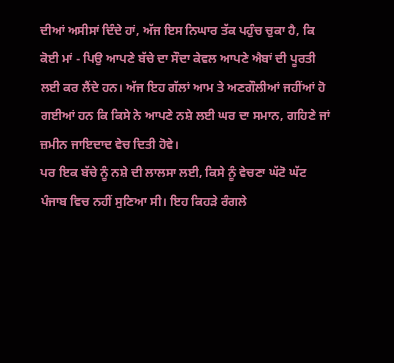ਦੀਆਂ ਅਸੀਸਾਂ ਦਿੰਦੇ ਹਾਂ, ਅੱਜ ਇਸ ਨਿਘਾਰ ਤੱਕ ਪਹੁੰਚ ਚੁਕਾ ਹੈ, ਕਿ ਕੋਈ ਮਾਂ - ਪਿਉ ਆਪਣੇ ਬੱਚੇ ਦਾ ਸੌਦਾ ਕੇਵਲ ਆਪਣੇ ਐਬਾਂ ਦੀ ਪੂਰਤੀ ਲਈ ਕਰ ਲੈਂਦੇ ਹਨ। ਅੱਜ ਇਹ ਗੱਲਾਂ ਆਮ ਤੇ ਅਣਗੌਲੀਆਂ ਜਹੀਂਆਂ ਹੋ ਗਈਆਂ ਹਨ ਕਿ ਕਿਸੇ ਨੇ ਆਪਣੇ ਨਸ਼ੇ ਲਈ ਘਰ ਦਾ ਸਮਾਨ, ਗਹਿਣੇ ਜਾਂ ਜ਼ਮੀਨ ਜਾਇਦਾਦ ਵੇਚ ਦਿਤੀ ਹੋਵੇ।
ਪਰ ਇਕ ਬੱਚੇ ਨੂੰ ਨਸ਼ੇ ਦੀ ਲਾਲਸਾ ਲਈ, ਕਿਸੇ ਨੂੰ ਵੇਚਣਾ ਘੱਟੋ ਘੱਟ ਪੰਜਾਬ ਵਿਚ ਨਹੀਂ ਸੁਣਿਆ ਸੀ। ਇਹ ਕਿਹੜੇ ਰੰਗਲੇ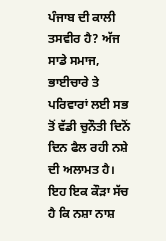ਪੰਜਾਬ ਦੀ ਕਾਲੀ ਤਸਵੀਰ ਹੈ? ਅੱਜ ਸਾਡੇ ਸਮਾਜ, ਭਾਈਚਾਰੇ ਤੇ ਪਰਿਵਾਰਾਂ ਲਈ ਸਭ ਤੋਂ ਵੱਡੀ ਚੁਨੌਤੀ ਦਿਨੋਂ ਦਿਨ ਫੈਲ ਰਹੀ ਨਸ਼ੇ ਦੀ ਅਲਾਮਤ ਹੈ। ਇਹ ਇਕ ਕੌੜਾ ਸੱਚ ਹੈ ਕਿ ਨਸ਼ਾ ਨਾਸ਼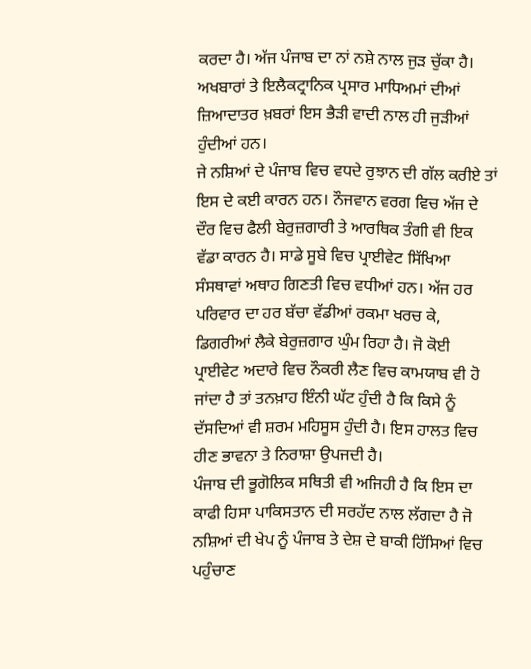ਕਰਦਾ ਹੈ। ਅੱਜ ਪੰਜਾਬ ਦਾ ਨਾਂ ਨਸ਼ੇ ਨਾਲ ਜੁੜ ਚੁੱਕਾ ਹੈ। ਅਖਬਾਰਾਂ ਤੇ ਇਲੈਕਟ੍ਰਾਨਿਕ ਪ੍ਰਸਾਰ ਮਾਧਿਅਮਾਂ ਦੀਆਂ ਜ਼ਿਆਦਾਤਰ ਖ਼ਬਰਾਂ ਇਸ ਭੈੜੀ ਵਾਦੀ ਨਾਲ ਹੀ ਜੁੜੀਆਂ ਹੁੰਦੀਆਂ ਹਨ।
ਜੇ ਨਸ਼ਿਆਂ ਦੇ ਪੰਜਾਬ ਵਿਚ ਵਧਦੇ ਰੁਝਾਨ ਦੀ ਗੱਲ ਕਰੀਏ ਤਾਂ ਇਸ ਦੇ ਕਈ ਕਾਰਨ ਹਨ। ਨੌਜਵਾਨ ਵਰਗ ਵਿਚ ਅੱਜ ਦੇ ਦੌਰ ਵਿਚ ਫੈਲੀ ਬੇਰੁਜ਼ਗਾਰੀ ਤੇ ਆਰਥਿਕ ਤੰਗੀ ਵੀ ਇਕ ਵੱਡਾ ਕਾਰਨ ਹੈ। ਸਾਡੇ ਸੂਬੇ ਵਿਚ ਪ੍ਰਾਈਵੇਟ ਸਿੱਖਿਆ ਸੰਸਥਾਵਾਂ ਅਥਾਹ ਗਿਣਤੀ ਵਿਚ ਵਧੀਆਂ ਹਨ। ਅੱਜ ਹਰ ਪਰਿਵਾਰ ਦਾ ਹਰ ਬੱਚਾ ਵੱਡੀਆਂ ਰਕਮਾ ਖਰਚ ਕੇ, ਡਿਗਰੀਆਂ ਲੈਕੇ ਬੇਰੁਜ਼ਗਾਰ ਘੁੰਮ ਰਿਹਾ ਹੈ। ਜੋ ਕੋਈ ਪ੍ਰਾਈਵੇਟ ਅਦਾਰੇ ਵਿਚ ਨੌਕਰੀ ਲੈਣ ਵਿਚ ਕਾਮਯਾਬ ਵੀ ਹੋ ਜਾਂਦਾ ਹੈ ਤਾਂ ਤਨਖ਼ਾਹ ਇੰਨੀ ਘੱਟ ਹੁੰਦੀ ਹੈ ਕਿ ਕਿਸੇ ਨੂੰ ਦੱਸਦਿਆਂ ਵੀ ਸ਼ਰਮ ਮਹਿਸੂਸ ਹੁੰਦੀ ਹੈ। ਇਸ ਹਾਲਤ ਵਿਚ ਹੀਣ ਭਾਵਨਾ ਤੇ ਨਿਰਾਸ਼ਾ ਉਪਜਦੀ ਹੈ।
ਪੰਜਾਬ ਦੀ ਭੂਗੋਲਿਕ ਸਥਿਤੀ ਵੀ ਅਜਿਹੀ ਹੈ ਕਿ ਇਸ ਦਾ ਕਾਫੀ ਹਿਸਾ ਪਾਕਿਸਤਾਨ ਦੀ ਸਰਹੱਦ ਨਾਲ ਲੱਗਦਾ ਹੈ ਜੋ ਨਸ਼ਿਆਂ ਦੀ ਖੇਪ ਨੂੰ ਪੰਜਾਬ ਤੇ ਦੇਸ਼ ਦੇ ਬਾਕੀ ਹਿੱਸਿਆਂ ਵਿਚ ਪਹੁੰਚਾਣ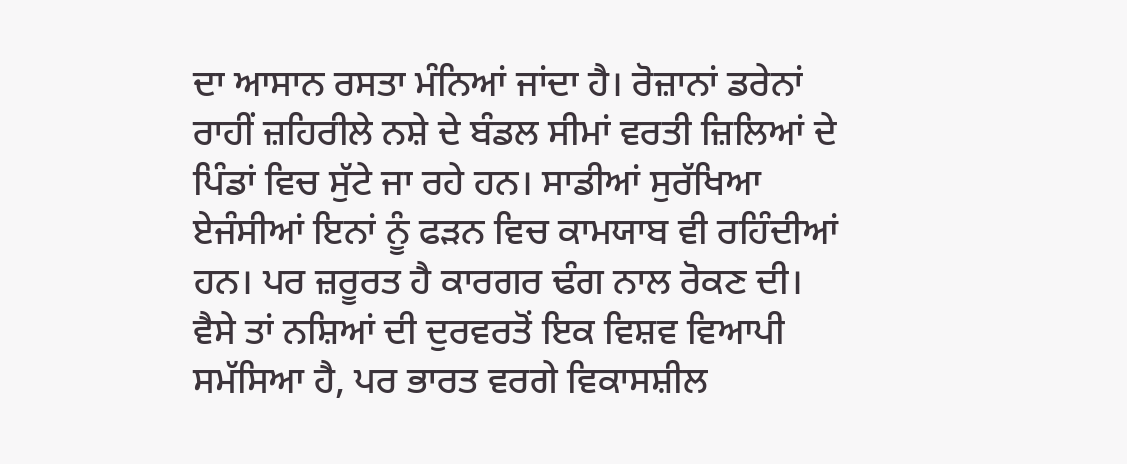ਦਾ ਆਸਾਨ ਰਸਤਾ ਮੰਨਿਆਂ ਜਾਂਦਾ ਹੈ। ਰੋਜ਼ਾਨਾਂ ਡਰੇਨਾਂ ਰਾਹੀਂ ਜ਼ਹਿਰੀਲੇ ਨਸ਼ੇ ਦੇ ਬੰਡਲ ਸੀਮਾਂ ਵਰਤੀ ਜ਼ਿਲਿਆਂ ਦੇ ਪਿੰਡਾਂ ਵਿਚ ਸੁੱਟੇ ਜਾ ਰਹੇ ਹਨ। ਸਾਡੀਆਂ ਸੁਰੱਖਿਆ ਏਜੰਸੀਆਂ ਇਨਾਂ ਨੂੰ ਫੜਨ ਵਿਚ ਕਾਮਯਾਬ ਵੀ ਰਹਿੰਦੀਆਂ ਹਨ। ਪਰ ਜ਼ਰੂਰਤ ਹੈ ਕਾਰਗਰ ਢੰਗ ਨਾਲ ਰੋਕਣ ਦੀ।
ਵੈਸੇ ਤਾਂ ਨਸ਼ਿਆਂ ਦੀ ਦੁਰਵਰਤੋਂ ਇਕ ਵਿਸ਼ਵ ਵਿਆਪੀ ਸਮੱਸਿਆ ਹੈ, ਪਰ ਭਾਰਤ ਵਰਗੇ ਵਿਕਾਸਸ਼ੀਲ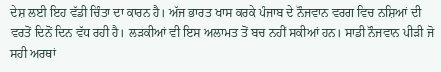ਦੇਸ਼ ਲਈ ਇਹ ਵੱਡੀ ਚਿੰਤਾ ਦਾ ਕਾਰਨ ਹੈ। ਅੱਜ ਭਾਰਤ ਖਾਸ ਕਰਕੇ ਪੰਜਾਬ ਦੇ ਨੌਜਵਾਨ ਵਰਗ ਵਿਚ ਨਸ਼ਿਆਂ ਦੀ ਵਰਤੋਂ ਦਿਨੋਂ ਦਿਨ ਵੱਧ ਰਹੀ ਹੈ। ਲੜਕੀਆਂ ਵੀ ਇਸ ਅਲਾਮਤ ਤੋਂ ਬਚ ਨਹੀਂ ਸਕੀਆਂ ਹਨ। ਸਾਡੀ ਨੌਜਵਾਨ ਪੀੜੀ ਜੋ ਸਹੀ ਅਰਥਾਂ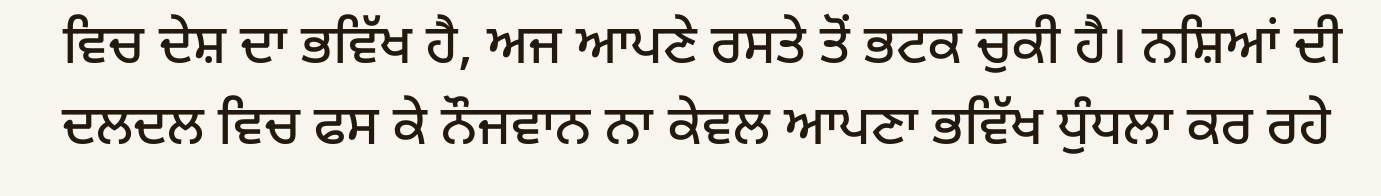ਵਿਚ ਦੇਸ਼ ਦਾ ਭਵਿੱਖ ਹੈ, ਅਜ ਆਪਣੇ ਰਸਤੇ ਤੋਂ ਭਟਕ ਚੁਕੀ ਹੈ। ਨਸ਼ਿਆਂ ਦੀ ਦਲਦਲ ਵਿਚ ਫਸ ਕੇ ਨੌਜਵਾਨ ਨਾ ਕੇਵਲ ਆਪਣਾ ਭਵਿੱਖ ਧੁੰਧਲਾ ਕਰ ਰਹੇ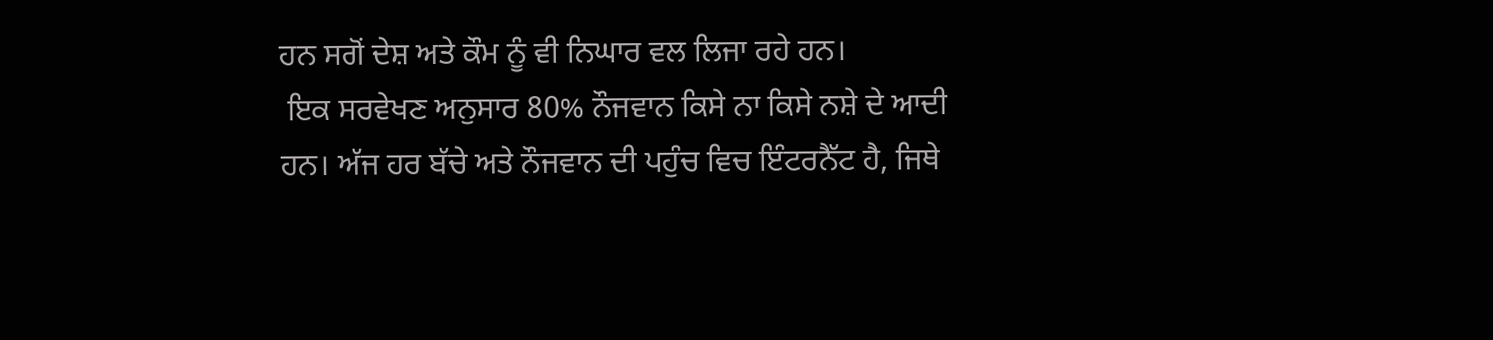ਹਨ ਸਗੋਂ ਦੇਸ਼ ਅਤੇ ਕੌਮ ਨੂੰ ਵੀ ਨਿਘਾਰ ਵਲ ਲਿਜਾ ਰਹੇ ਹਨ।
 ਇਕ ਸਰਵੇਖਣ ਅਨੁਸਾਰ 80% ਨੌਜਵਾਨ ਕਿਸੇ ਨਾ ਕਿਸੇ ਨਸ਼ੇ ਦੇ ਆਦੀ ਹਨ। ਅੱਜ ਹਰ ਬੱਚੇ ਅਤੇ ਨੌਜਵਾਨ ਦੀ ਪਹੁੰਚ ਵਿਚ ਇੰਟਰਨੈੱਟ ਹੈ, ਜਿਥੇ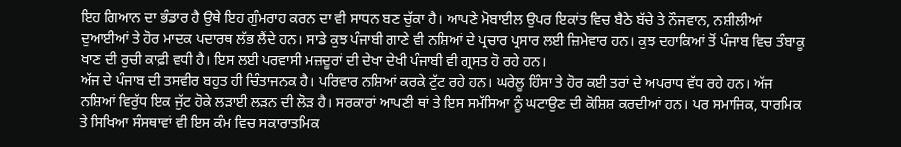ਇਹ ਗਿਆਨ ਦਾ ਭੰਡਾਰ ਹੈ ਉਥੇ ਇਹ ਗੁੰਮਰਾਹ ਕਰਨ ਦਾ ਵੀ ਸਾਧਨ ਬਣ ਚੁੱਕਾ ਹੈ। ਆਪਣੇ ਮੋਬਾਈਲ ਉਪਰ ਇਕਾਂਤ ਵਿਚ ਬੈਠੇ ਬੱਚੇ ਤੇ ਨੌਜਵਾਨ, ਨਸ਼ੀਲੀਆਂ ਦੁਆਈਆਂ ਤੇ ਹੋਰ ਮਾਦਕ ਪਦਾਰਥ ਲੱਭ ਲੈਂਦੇ ਹਨ। ਸਾਡੇ ਕੁਝ ਪੰਜਾਬੀ ਗਾਣੇ ਵੀ ਨਸ਼ਿਆਂ ਦੇ ਪ੍ਰਚਾਰ ਪ੍ਰਸਾਰ ਲਈ ਜ਼ਿਮੇਵਾਰ ਹਨ। ਕੁਝ ਦਹਾਕਿਆਂ ਤੋਂ ਪੰਜਾਬ ਵਿਚ ਤੰਬਾਕੂ ਖਾਣ ਦੀ ਰੁਚੀ ਕਾਫ਼ੀ ਵਧੀ ਹੈ। ਇਸ ਲਈ ਪਰਵਾਸੀ ਮਜ਼ਦੂਰਾਂ ਦੀ ਦੇਖਾ ਦੇਖੀ ਪੰਜਾਬੀ ਵੀ ਗ੍ਰਸਤ ਹੋ ਰਹੇ ਹਨ।
ਅੱਜ ਦੇ ਪੰਜਾਬ ਦੀ ਤਸਵੀਰ ਬਹੁਤ ਹੀ ਚਿੰਤਾਜਨਕ ਹੈ। ਪਰਿਵਾਰ ਨਸ਼ਿਆਂ ਕਰਕੇ ਟੁੱਟ ਰਹੇ ਹਨ। ਘਰੇਲੂ ਹਿੰਸਾ ਤੇ ਹੋਰ ਕਈ ਤਰਾਂ ਦੇ ਅਪਰਾਧ ਵੱਧ ਰਹੇ ਹਨ। ਅੱਜ ਨਸ਼ਿਆਂ ਵਿਰੁੱਧ ਇਕ ਜੁੱਟ ਹੋਕੇ ਲੜਾਈ ਲੜਨ ਦੀ ਲੋੜ ਹੈ। ਸਰਕਾਰਾਂ ਆਪਣੀ ਥਾਂ ਤੇ ਇਸ ਸਮੱਸਿਆ ਨੂੰ ਘਟਾਉਣ ਦੀ ਕੋਸ਼ਿਸ਼ ਕਰਦੀਆਂ ਹਨ। ਪਰ ਸਮਾਜਿਕ, ਧਾਰਮਿਕ ਤੇ ਸਿਖਿਆ ਸੰਸਥਾਵਾਂ ਵੀ ਇਸ ਕੰਮ ਵਿਚ ਸਕਾਰਾਤਮਿਕ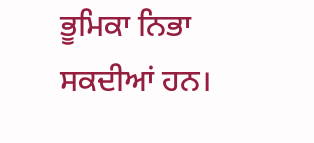ਭੂਮਿਕਾ ਨਿਭਾ ਸਕਦੀਆਂ ਹਨ।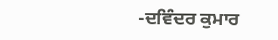-ਦਵਿੰਦਰ ਕੁਮਾਰ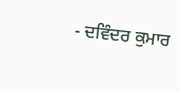- ਦਵਿੰਦਰ ਕੁਮਾਰ